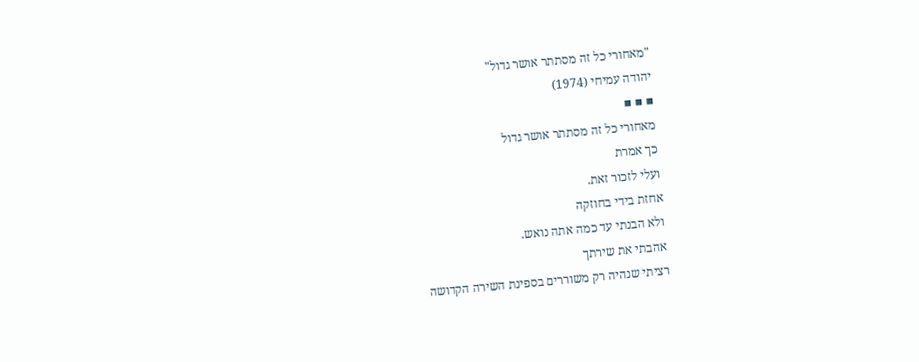"מאחורי כל זה מסתתר אושר גדול"
יהודה עמיחי (1974)
▪ ▪ ▪
מאחורי כל זה מסתתר אושר גדול
כך אמרת
ועלי לזכור זאת.
אחזת בידי בחוזקה
ולא הבנתי עד כמה אתה נואש.
אהבתי את שירתך
רציתי שנהיה רק משוררים בספינת השירה הקדושה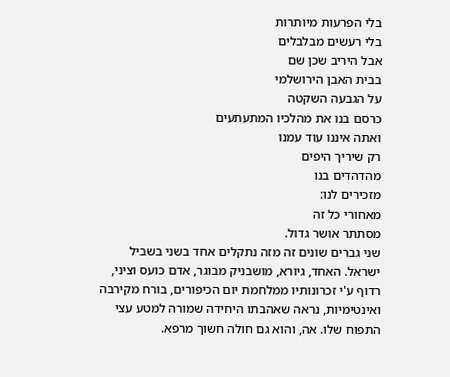בלי הפרעות מיותרות
בלי רעשים מבלבלים
אבל היריב שכן שם
בבית האבן הירושלמי
על הגבעה השקטה
כרסם בנו את מהלכיו המתעתעים
ואתה איננו עוד עמנו
רק שיריך היפים
מהדהדים בנו
מזכירים לנו:
מאחורי כל זה
מסתתר אושר גדול.
שני גברים שונים זה מזה נתקלים אחד בשני בשביל ישראל. האחד, גיורא, מושבניק מבוגר, אדם כועס וציני, רדוף ע'י זכרונותיו ממלחמת יום הכיפורים, בורח מקירבה ואינטימיות, נראה שאהבתו היחידה שמורה למטע עצי התפוח שלו. אה, והוא גם חולה חשוך מרפא.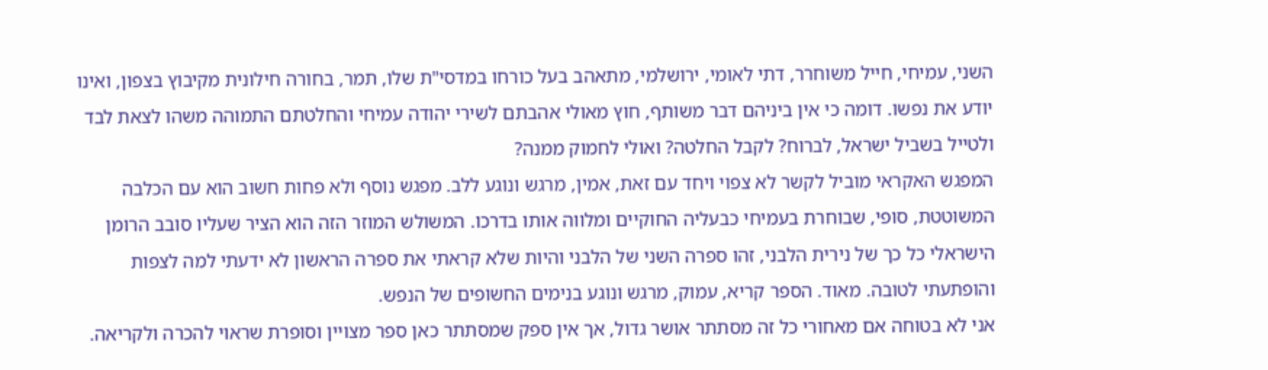השני, עמיחי, חייל משוחרר, דתי לאומי, ירושלמי, מתאהב בעל כורחו במדסי"ת שלו, תמר, בחורה חילונית מקיבוץ בצפון, ואינו יודע את נפשו. דומה כי אין ביניהם דבר משותף, חוץ מאולי אהבתם לשירי יהודה עמיחי והחלטתם התמוהה משהו לצאת לבד ולטייל בשביל ישראל, לברוח? לקבל החלטה? ואולי לחמוק ממנה?
המפגש האקראי מוביל לקשר לא צפוי ויחד עם זאת, אמין, מרגש ונוגע ללב. מפגש נוסף ולא פחות חשוב הוא עם הכלבה המשוטטת, סופי, שבוחרת בעמיחי כבעליה החוקיים ומלווה אותו בדרכו. המשולש המוזר הזה הוא הציר שעליו סובב הרומן הישראלי כל כך של נירית הלבני, זהו ספרה השני של הלבני והיות שלא קראתי את ספרה הראשון לא ידעתי למה לצפות והופתעתי לטובה. מאוד. הספר קריא, עמוק, מרגש ונוגע בנימים החשופים של הנפש.
אני לא בטוחה אם מאחורי כל זה מסתתר אושר גדול, אך אין ספק שמסתתר כאן ספר מצויין וסופרת שראוי להכרה ולקריאה.